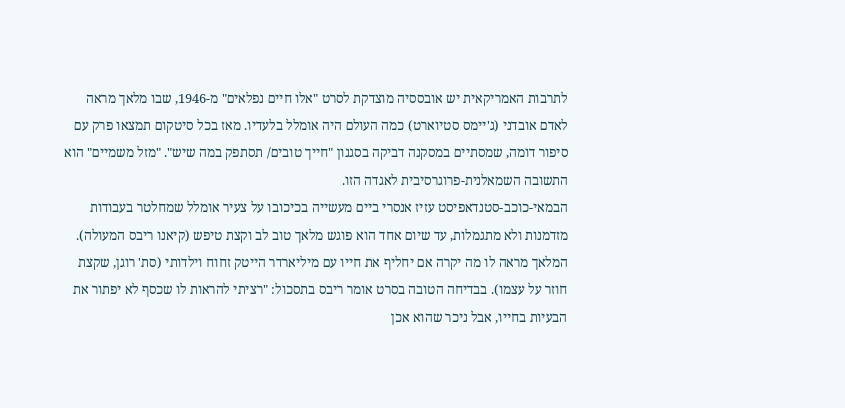לתרבות האמריקאית יש אובססיה מוצדקת לסרט "אלו חיים נפלאים" מ-1946, שבו מלאך מראה לאדם אובדני (ג'יימס סטיוארט) כמה העולם היה אומלל בלעדיו. מאז בכל סיטקום תמצאו פרק עם סיפור דומה, שמסתיים במסקנה דביקה בסגנון "חייך טובים/ תסתפק במה שיש". "מזל משמיים" הוא התשובה השמאלנית-פרוגרסיבית לאגדה הזו.
הבמאי-כוכב-סטנדאפיסט עזיז אנסרי ביים מעשייה בכיכובו על צעיר אומלל שמחלטר בעבודות מזדמנות ולא מתגמלות, עד שיום אחד הוא פוגש מלאך טוב לב וקצת טיפש (קיאנו ריבס המעולה). המלאך מראה לו מה יקרה אם יחליף את חייו עם מיליארדר הייטק זחוח וילדותי (סת' רוגן, שקצת חוזר על עצמו). בבדיחה הטובה בסרט אומר ריבס בתסכול: "רציתי להראות לו שכסף לא יפתור את הבעיות בחייו, אבל ניכר שהוא אכן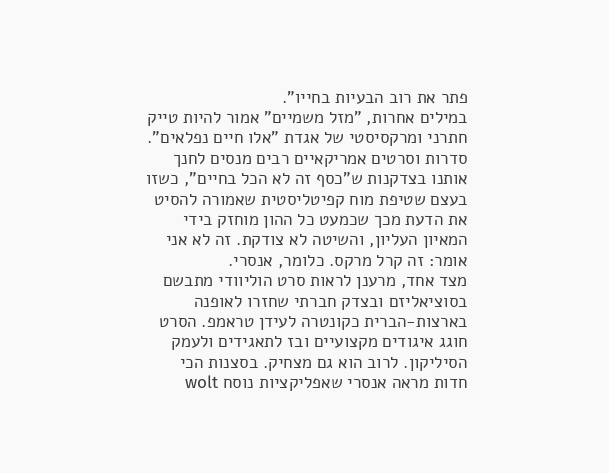פתר את רוב הבעיות בחייו".
במילים אחרות, "מזל משמיים" אמור להיות טייק חתרני ומרקסיסטי של אגדת "אלו חיים נפלאים". סדרות וסרטים אמריקאיים רבים מנסים לחנך אותנו בצדקנות ש"כסף זה לא הכל בחיים", כשזו בעצם שטיפת מוח קפיטליסטית שאמורה להסיט את הדעת מכך שכמעט כל ההון מוחזק בידי המאיון העליון, והשיטה לא צודקת. זה לא אני אומר: זה קרל מרקס. כלומר, אנסרי.
מצד אחד, מרענן לראות סרט הוליוודי מתבשם בסוציאליזם ובצדק חברתי שחזרו לאופנה בארצות-הברית כקונטרה לעידן טראמפ. הסרט חוגג איגודים מקצועיים ובז לתאגידים ולעמק הסיליקון. לרוב הוא גם מצחיק. בסצנות הכי חדות מראה אנסרי שאפליקציות נוסח wolt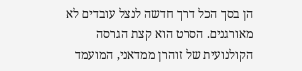הן בסך הכל דרך חדשה לנצל עובדים לא מאורגנים. הסרט הוא קצת הגרסה הקולנועית של זוהרן ממדאני, המועמד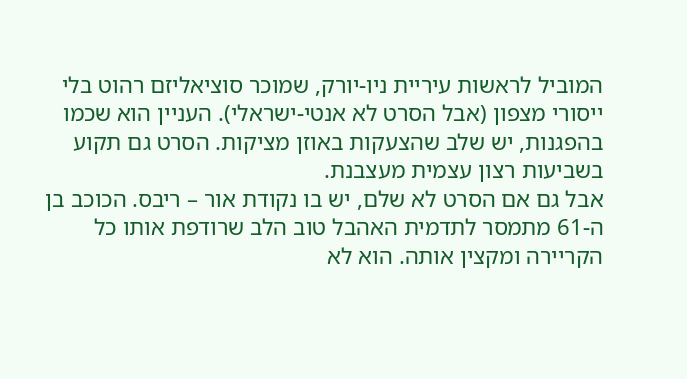המוביל לראשות עיריית ניו-יורק, שמוכר סוציאליזם רהוט בלי ייסורי מצפון (אבל הסרט לא אנטי-ישראלי). העניין הוא שכמו בהפגנות, יש שלב שהצעקות באוזן מציקות. הסרט גם תקוע בשביעות רצון עצמית מעצבנת.
אבל גם אם הסרט לא שלם, יש בו נקודת אור – ריבס. הכוכב בן ה-61 מתמסר לתדמית האהבל טוב הלב שרודפת אותו כל הקריירה ומקצין אותה. הוא לא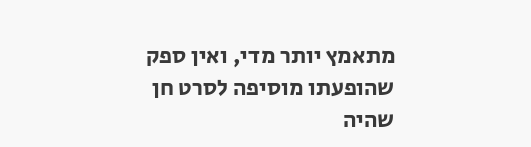מתאמץ יותר מדי, ואין ספק שהופעתו מוסיפה לסרט חן שהיה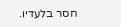חסר בלעדיו.